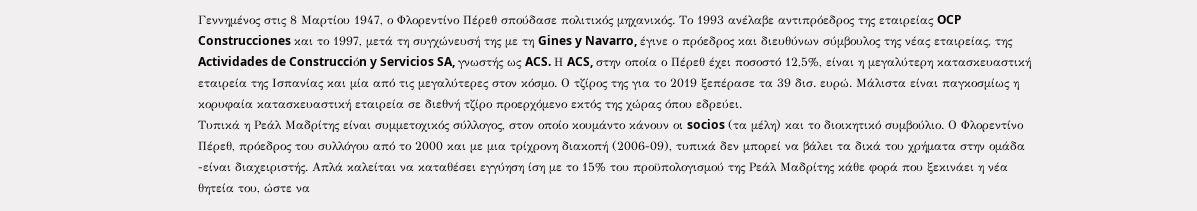Γεννημένος στις 8 Μαρτίου 1947, ο Φλορεντίνο Πέρεθ σπούδασε πολιτικός μηχανικός. Το 1993 ανέλαβε αντιπρόεδρος της εταιρείας OCP Construcciones και το 1997, μετά τη συγχώνευσή της με τη Gines y Navarro, έγινε ο πρόεδρος και διευθύνων σύμβουλος της νέας εταιρείας, της Actividades de Construcciόn y Servicios SA, γνωστής ως ACS. Η ACS, στην οποία ο Πέρεθ έχει ποσοστό 12,5%, είναι η μεγαλύτερη κατασκευαστική εταιρεία της Ισπανίας και μία από τις μεγαλύτερες στον κόσμο. Ο τζίρος της για το 2019 ξεπέρασε τα 39 δισ. ευρώ. Μάλιστα είναι παγκοσμίως η κορυφαία κατασκευαστική εταιρεία σε διεθνή τζίρο προερχόμενο εκτός της χώρας όπου εδρεύει.
Τυπικά η Ρεάλ Μαδρίτης είναι συμμετοχικός σύλλογος, στον οποίο κουμάντο κάνουν οι socios (τα μέλη) και το διοικητικό συμβούλιο. Ο Φλορεντίνο Πέρεθ, πρόεδρος του συλλόγου από το 2000 και με μια τρίχρονη διακοπή (2006-09), τυπικά δεν μπορεί να βάλει τα δικά του χρήματα στην ομάδα -είναι διαχειριστής. Απλά καλείται να καταθέσει εγγύηση ίση με το 15% του προϋπολογισμού της Ρεάλ Μαδρίτης κάθε φορά που ξεκινάει η νέα θητεία του, ώστε να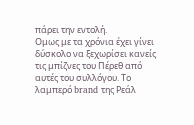πάρει την εντολή.
Ομως με τα χρόνια έχει γίνει δύσκολο να ξεχωρίσει κανείς τις μπίζνες του Πέρεθ από αυτές του συλλόγου. Το λαμπερό brand της Ρεάλ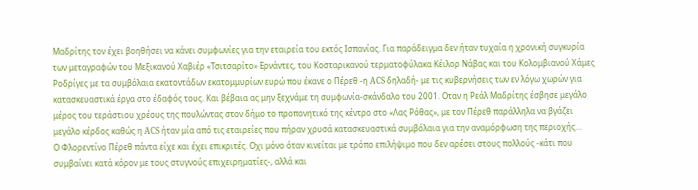Μαδρίτης τον έχει βοηθήσει να κάνει συμφωνίες για την εταιρεία του εκτός Ισπανίας. Για παράδειγμα δεν ήταν τυχαία η χρονική συγκυρία των μεταγραφών του Μεξικανού Χαβιέρ «Τσιτσαρίτο» Ερνάντες, του Κοσταρικανού τερματοφύλακα Κέιλορ Νάβας και του Κολομβιανού Χάμες Ροδρίγες με τα συμβόλαια εκατοντάδων εκατομμυρίων ευρώ που έκανε ο Πέρεθ -η ACS δηλαδή- με τις κυβερνήσεις των εν λόγω χωρών για κατασκευαστικά έργα στο έδαφός τους. Και βέβαια ας μην ξεχνάμε τη συμφωνία-σκάνδαλο του 2001. Οταν η Ρεάλ Μαδρίτης έσβησε μεγάλο μέρος του τεράστιου χρέους της πουλώντας στον δήμο το προπονητικό της κέντρο στο «Λας Ρόθας», με τον Πέρεθ παράλληλα να βγάζει μεγάλο κέρδος καθώς η ACS ήταν μία από τις εταιρείες που πήραν χρυσά κατασκευαστικά συμβόλαια για την αναμόρφωση της περιοχής…
Ο Φλορεντίνο Πέρεθ πάντα είχε και έχει επικριτές. Οχι μόνο όταν κινείται με τρόπο επιλήψιμο που δεν αρέσει στους πολλούς -κάτι που συμβαίνει κατά κόρον με τους στυγνούς επιχειρηματίες-, αλλά και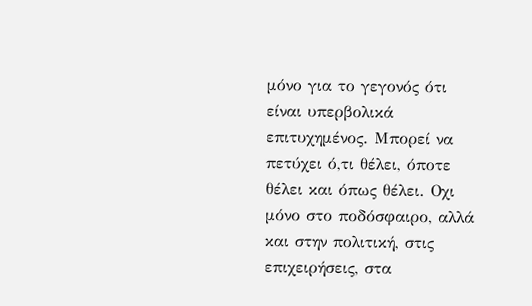μόνο για το γεγονός ότι είναι υπερβολικά επιτυχημένος. Μπορεί να πετύχει ό,τι θέλει, όποτε θέλει και όπως θέλει. Οχι μόνο στο ποδόσφαιρο, αλλά και στην πολιτική, στις επιχειρήσεις, στα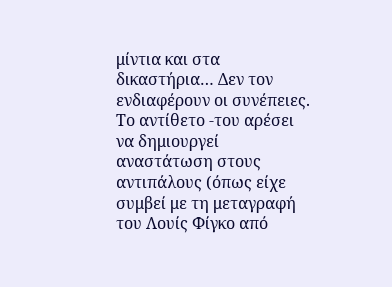μίντια και στα δικαστήρια… Δεν τον ενδιαφέρουν οι συνέπειες. Το αντίθετο -του αρέσει να δημιουργεί αναστάτωση στους αντιπάλους (όπως είχε συμβεί με τη μεταγραφή του Λουίς Φίγκο από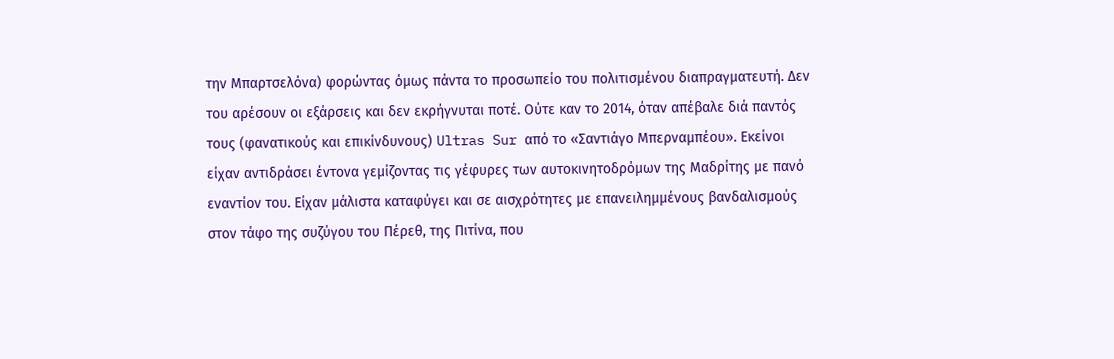την Μπαρτσελόνα) φορώντας όμως πάντα το προσωπείο του πολιτισμένου διαπραγματευτή. Δεν του αρέσουν οι εξάρσεις και δεν εκρήγνυται ποτέ. Ούτε καν το 2014, όταν απέβαλε διά παντός τους (φανατικούς και επικίνδυνους) Ultras Sur από το «Σαντιάγο Μπερναμπέου». Εκείνοι είχαν αντιδράσει έντονα γεμίζοντας τις γέφυρες των αυτοκινητοδρόμων της Μαδρίτης με πανό εναντίον του. Είχαν μάλιστα καταφύγει και σε αισχρότητες με επανειλημμένους βανδαλισμούς στον τάφο της συζύγου του Πέρεθ, της Πιτίνα, που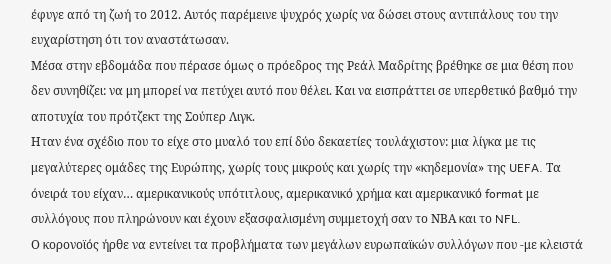έφυγε από τη ζωή το 2012. Αυτός παρέμεινε ψυχρός χωρίς να δώσει στους αντιπάλους του την ευχαρίστηση ότι τον αναστάτωσαν.
Μέσα στην εβδομάδα που πέρασε όμως ο πρόεδρος της Ρεάλ Μαδρίτης βρέθηκε σε μια θέση που δεν συνηθίζει: να μη μπορεί να πετύχει αυτό που θέλει. Και να εισπράττει σε υπερθετικό βαθμό την αποτυχία του πρότζεκτ της Σούπερ Λιγκ.
Ηταν ένα σχέδιο που το είχε στο μυαλό του επί δύο δεκαετίες τουλάχιστον: μια λίγκα με τις μεγαλύτερες ομάδες της Ευρώπης, χωρίς τους μικρούς και χωρίς την «κηδεμονία» της UEFA. Τα όνειρά του είχαν… αμερικανικούς υπότιτλους, αμερικανικό χρήμα και αμερικανικό format με συλλόγους που πληρώνουν και έχουν εξασφαλισμένη συμμετοχή σαν το ΝΒΑ και το NFL.
Ο κορονοϊός ήρθε να εντείνει τα προβλήματα των μεγάλων ευρωπαϊκών συλλόγων που -με κλειστά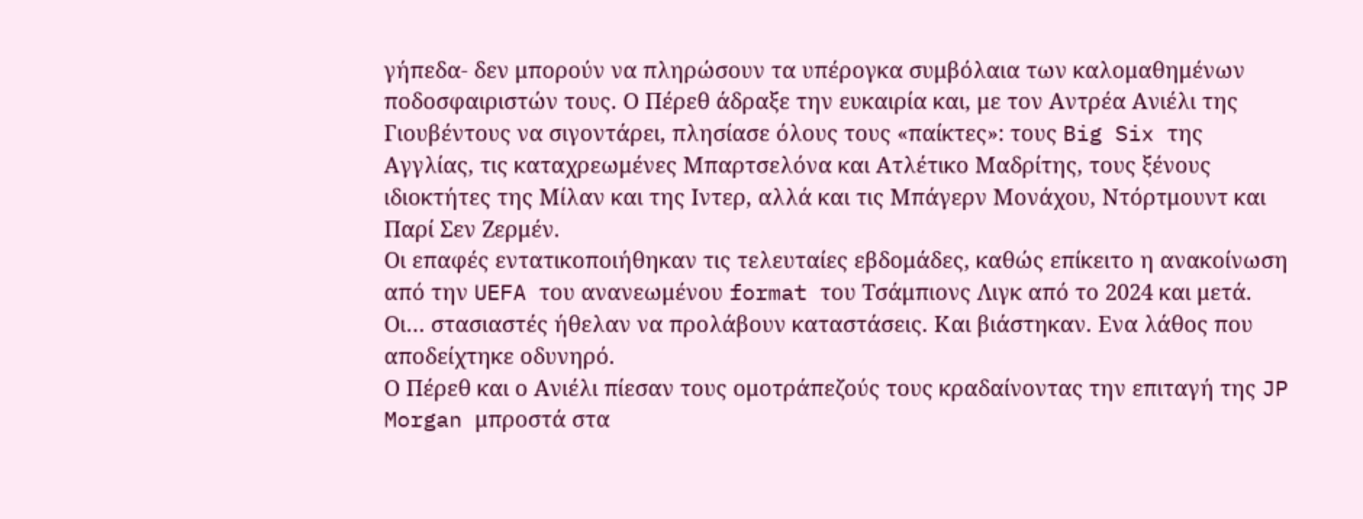γήπεδα- δεν μπορούν να πληρώσουν τα υπέρογκα συμβόλαια των καλομαθημένων ποδοσφαιριστών τους. Ο Πέρεθ άδραξε την ευκαιρία και, με τον Αντρέα Ανιέλι της Γιουβέντους να σιγοντάρει, πλησίασε όλους τους «παίκτες»: τους Big Six της Αγγλίας, τις καταχρεωμένες Μπαρτσελόνα και Ατλέτικο Μαδρίτης, τους ξένους ιδιοκτήτες της Μίλαν και της Ιντερ, αλλά και τις Μπάγερν Μονάχου, Ντόρτμουντ και Παρί Σεν Ζερμέν.
Οι επαφές εντατικοποιήθηκαν τις τελευταίες εβδομάδες, καθώς επίκειτο η ανακοίνωση από την UEFA του ανανεωμένου format του Τσάμπιονς Λιγκ από το 2024 και μετά. Οι… στασιαστές ήθελαν να προλάβουν καταστάσεις. Και βιάστηκαν. Ενα λάθος που αποδείχτηκε οδυνηρό.
Ο Πέρεθ και ο Ανιέλι πίεσαν τους ομοτράπεζούς τους κραδαίνοντας την επιταγή της JP Morgan μπροστά στα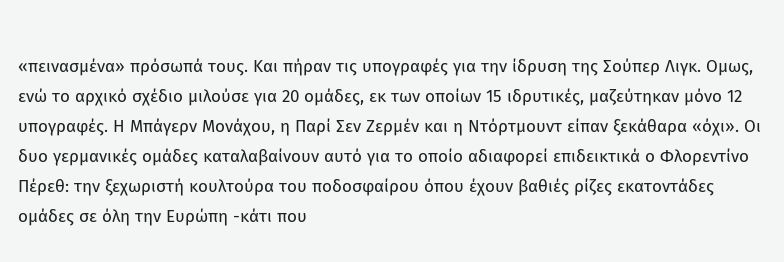«πεινασμένα» πρόσωπά τους. Και πήραν τις υπογραφές για την ίδρυση της Σούπερ Λιγκ. Ομως, ενώ το αρχικό σχέδιο μιλούσε για 20 ομάδες, εκ των οποίων 15 ιδρυτικές, μαζεύτηκαν μόνο 12 υπογραφές. Η Μπάγερν Μονάχου, η Παρί Σεν Ζερμέν και η Ντόρτμουντ είπαν ξεκάθαρα «όχι». Οι δυο γερμανικές ομάδες καταλαβαίνουν αυτό για το οποίο αδιαφορεί επιδεικτικά ο Φλορεντίνο Πέρεθ: την ξεχωριστή κουλτούρα του ποδοσφαίρου όπου έχουν βαθιές ρίζες εκατοντάδες ομάδες σε όλη την Ευρώπη -κάτι που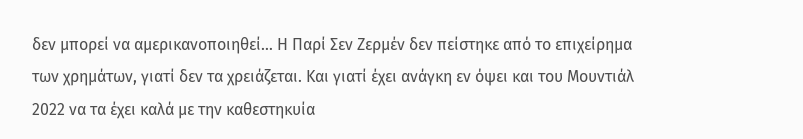δεν μπορεί να αμερικανοποιηθεί… Η Παρί Σεν Ζερμέν δεν πείστηκε από το επιχείρημα των χρημάτων, γιατί δεν τα χρειάζεται. Και γιατί έχει ανάγκη εν όψει και του Μουντιάλ 2022 να τα έχει καλά με την καθεστηκυία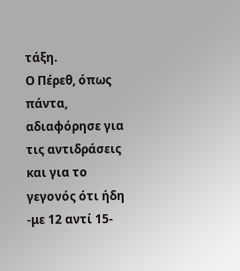τάξη.
Ο Πέρεθ, όπως πάντα, αδιαφόρησε για τις αντιδράσεις και για το γεγονός ότι ήδη -με 12 αντί 15-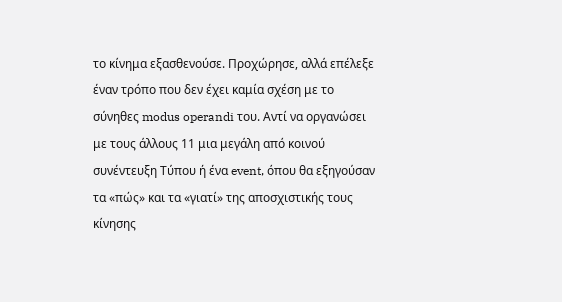το κίνημα εξασθενούσε. Προχώρησε, αλλά επέλεξε έναν τρόπο που δεν έχει καμία σχέση με το σύνηθες modus operandi του. Αντί να οργανώσει με τους άλλους 11 μια μεγάλη από κοινού συνέντευξη Τύπου ή ένα event, όπου θα εξηγούσαν τα «πώς» και τα «γιατί» της αποσχιστικής τους κίνησης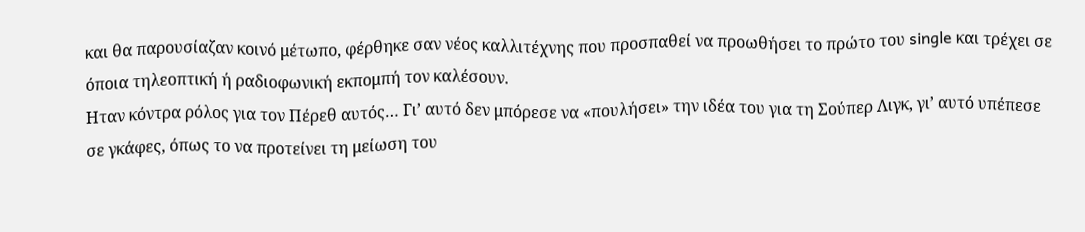και θα παρουσίαζαν κοινό μέτωπο, φέρθηκε σαν νέος καλλιτέχνης που προσπαθεί να προωθήσει το πρώτο του single και τρέχει σε όποια τηλεοπτική ή ραδιοφωνική εκπομπή τον καλέσουν.
Ηταν κόντρα ρόλος για τον Πέρεθ αυτός… Γι’ αυτό δεν μπόρεσε να «πουλήσει» την ιδέα του για τη Σούπερ Λιγκ, γι’ αυτό υπέπεσε σε γκάφες, όπως το να προτείνει τη μείωση του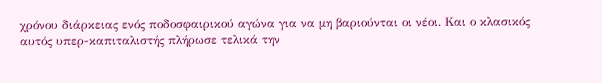χρόνου διάρκειας ενός ποδοσφαιρικού αγώνα για να μη βαριούνται οι νέοι. Και ο κλασικός αυτός υπερ-καπιταλιστής πλήρωσε τελικά την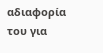αδιαφορία του για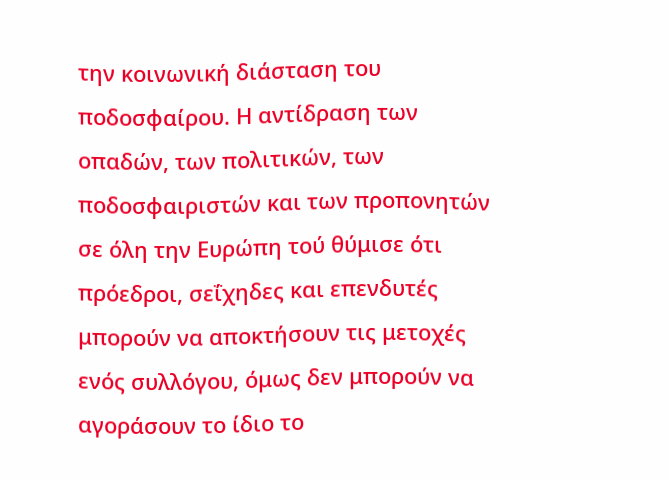την κοινωνική διάσταση του ποδοσφαίρου. Η αντίδραση των οπαδών, των πολιτικών, των ποδοσφαιριστών και των προπονητών σε όλη την Ευρώπη τού θύμισε ότι πρόεδροι, σεΐχηδες και επενδυτές μπορούν να αποκτήσουν τις μετοχές ενός συλλόγου, όμως δεν μπορούν να αγοράσουν το ίδιο το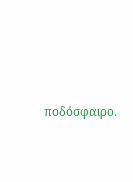ποδόσφαιρο.